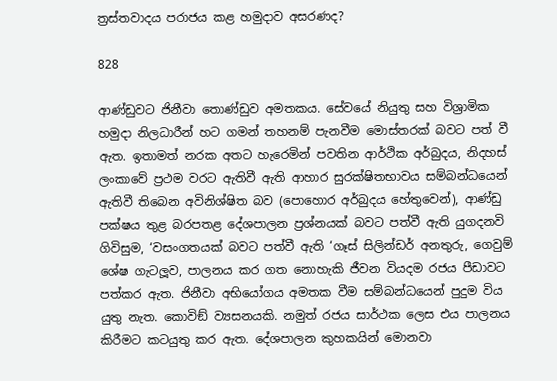ත්‍රස්තවාදය පරාජය කළ හමුදාව අසරණද?

828

ආණ්ඩුවට ජිනීවා තොණ්ඩුව අමතකය. සේවයේ නියුතු සහ විශ්‍රාමික හමුදා නිලධාරීන් හට ගමන් තහනම් පැනවීම මොස්තරක් බවට පත් වී ඇත. ඉතාමත් නරක අතට හැරෙමින් පවතින ආර්ථික අර්බුදය, නිදහස් ලංකාවේ ප්‍රථම වරට ඇතිවී ඇති ආහාර සුරක්ෂිතභාවය සම්බන්ධයෙන් ඇතිවී තිබෙන අවිනිශ්ෂිත බව (පොහොර අර්බුදය හේතුවෙන්), ආණ්ඩු පක්ෂය තුළ බරපතළ දේශපාලන ප්‍රශ්නයක් බවට පත්වී ඇති යුගදනවි ගිවිසුම, ‘වසංගතයක් බවට පත්වී ඇති ‘ගෑස් සිලින්ඩර් අනතුරු, ගෙවුම් ශේෂ ගැටලූව, පාලනය කර ගත නොහැකි ජීවන වියදම රජය පීඩාවට පත්කර ඇත. ජිනීවා අභියෝගය අමතක වීම සම්බන්ධයෙන් පුදුම විය යුතු නැත. කොවිඞ් ව්‍යසනයකි. නමුත් රජය සාර්ථක ලෙස එය පාලනය කිරීමට කටයුතු කර ඇත. දේශපාලන කුහකයින් මොනවා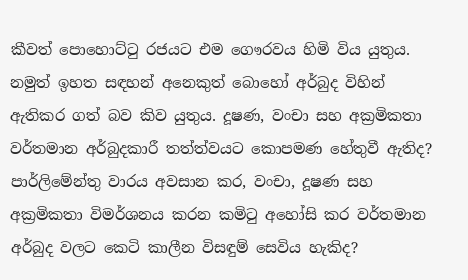කීවත් පොහොට්ටු රජයට එම ගෞරවය හිමි විය යුතුය. නමුත් ඉහත සඳහන් අනෙකුත් බොහෝ අර්බුද විහින් ඇතිකර ගත් බව කිව යුතුය. දූෂණ, වංචා සහ අක්‍රමිකතා වර්තමාන අර්බුදකාරී තත්ත්වයට කොපමණ හේතුවී ඇතිද? පාර්ලිමේන්තු වාරය අවසාන කර, වංචා, දූෂණ සහ අක්‍රමිකතා විමර්ශනය කරන කමිටු අහෝසි කර වර්තමාන අර්බුද වලට කෙටි කාලීන විසඳුම් සෙවිය හැකිද?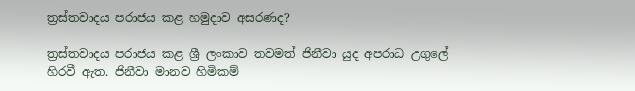ත්‍රස්තවාදය පරාජය කළ හමුදාව අසරණද?

ත්‍රස්තවාදය පරාජය කළ ශ්‍රී ලංකාව තවමත් ජිනීවා යුද අපරාධ උගුලේ හිරවී ඇත. ජිනීවා මානව හිමිකම්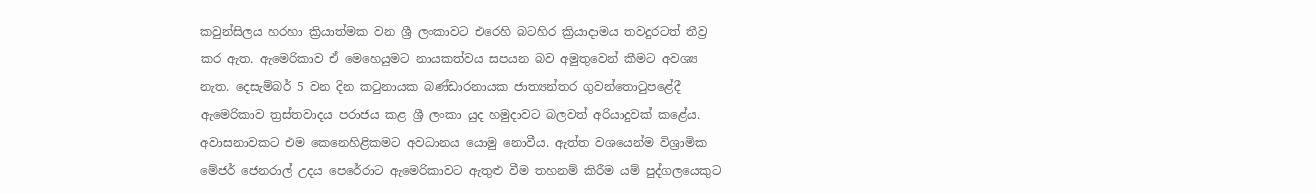කවුන්සිලය හරහා ක්‍රියාත්මක වන ශ්‍රී ලංකාවට එරෙහි බටහිර ක්‍රියාදාමය තවදුරටත් තීව්‍ර කර ඇත. ඇමෙරිකාව ඒ මෙහෙයුමට නායකත්වය සපයන බව අමුතුවෙන් කීමට අවශ්‍ය නැත. දෙසැම්බර් 5 වන දින කටුනායක බණ්ඩාරනායක ජාත්‍යන්තර ගුවන්තොටුපළේදී ඇමෙරිකාව ත්‍රස්තවාදය පරාජය කළ ශ්‍රී ලංකා යුද හමුදාවට බලවත් අරියාදුවක් කළේය. අවාසනාවකට එම කෙනෙහිළිකමට අවධානය යොමු නොවීය. ඇත්ත වශයෙන්ම විශ්‍රාමික මේජර් ජෙනරාල් උදය පෙරේරාට ඇමෙරිකාවට ඇතුළු වීම තහනම් කිරීම යම් පුද්ගලයෙකුට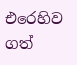එරෙහිව ගත්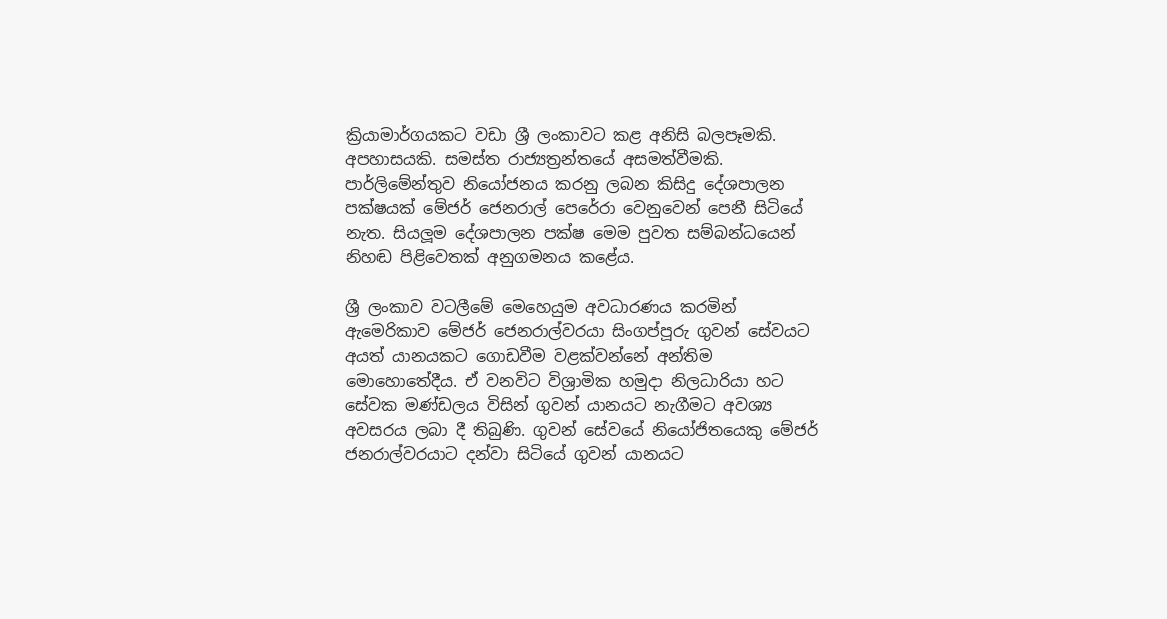ක්‍රියාමාර්ගයකට වඩා ශ්‍රී ලංකාවට කළ අනිසි බලපෑමකි. අපහාසයකි. සමස්ත රාජ්‍යත්‍රන්තයේ අසමත්වීමකි. පාර්ලිමේන්තුව නියෝජනය කරනු ලබන කිසිදු දේශපාලන පක්ෂයක් මේජර් ජෙනරාල් පෙරේරා වෙනුවෙන් පෙනී සිටියේ නැත. සියලූම දේශපාලන පක්ෂ මෙම පුවත සම්බන්ධයෙන් නිහඬ පිළිවෙතක් අනුගමනය කළේය.

ශ්‍රී ලංකාව වටලීමේ මෙහෙයුම අවධාරණය කරමින් ඇමෙරිකාව මේජර් ජෙනරාල්වරයා සිංගප්පූරු ගුවන් සේවයට අයත් යානයකට ගොඩවීම වළක්වන්නේ අන්තිම මොහොතේදීය. ඒ වනවිට විශ්‍රාමික හමුදා නිලධාරියා හට සේවක මණ්ඩලය විසින් ගුවන් යානයට නැගීමට අවශ්‍ය අවසරය ලබා දී තිබුණි. ගුවන් සේවයේ නියෝජිතයෙකු මේජර් ජනරාල්වරයාට දන්වා සිටියේ ගුවන් යානයට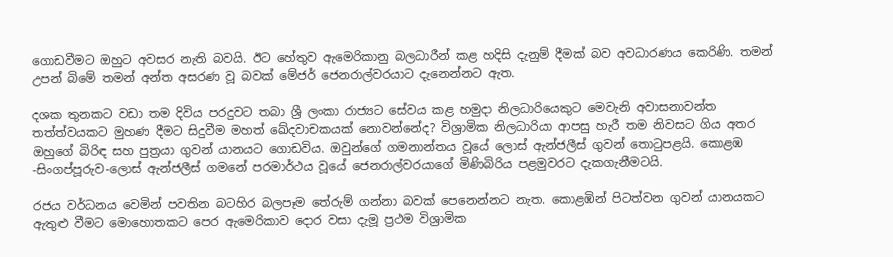ගොඩවීමට ඔහුට අවසර නැති බවයි. ඊට හේතුව ඇමෙරිකානු බලධාරීන් කළ හදිසි දැනුම් දීමක් බව අවධාරණය කෙරිණි. තමන් උපන් බිමේ තමන් අන්ත අසරණ වූ බවක් මේජර් ජෙනරාල්වරයාට දැනෙන්නට ඇත.

දශක තුනකට වඩා තම දිවිය පරදුවට තබා ශ්‍රී ලංකා රාජ්‍යට සේවය කළ හමුදා නිලධාරියෙකුට මෙවැනි අවාසනාවන්ත තත්ත්වයකට මුහණ දීමට සිදුවීම මහත් ඛේදවාචකයක් නොවන්නේද? විශ්‍රාමික නිලධාරියා ආපසු හැරී තම නිවසට ගිය අතර ඔහුගේ බිරිඳ සහ පුත්‍රයා ගුවන් යානයට ගොඩවිය. ඔවුන්ගේ ගමනාන්තය වූයේ ලොස් ඇන්ජලීස් ගුවන් තොටුපළයි. කොළඹ -සිංගප්පූරුව-ලොස් ඇන්ජලීස් ගමනේ පරමාර්ථය වූයේ ජෙනරාල්වරයාගේ මිණිබිරිය පළමුවරට දැකගැනීමටයි.

රජය වර්ධනය වෙමින් පවතින බටහිර බලපෑම තේරුම් ගන්නා බවක් පෙනෙන්නට නැත. කොළඹින් පිටත්වන ගුවන් යානයකට ඇතුළු වීමට මොහොතකට පෙර ඇමෙරිකාව දොර වසා දැමූ ප්‍රථම විශ්‍රාමික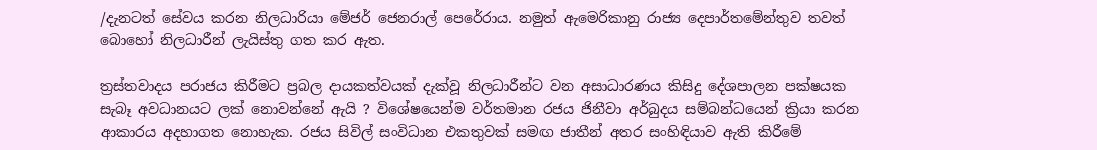/දැනටත් සේවය කරන නිලධාරියා මේජර් ජෙනරාල් පෙරේරාය. නමුත් ඇමෙරිකානු රාජ්‍ය දෙපාර්තමේන්තුව තවත් බොහෝ නිලධාරීන් ලැයිස්තු ගත කර ඇත.

ත්‍රස්තවාදය පරාජය කිරීමට ප්‍රබල දායකත්වයක් දැක්වූ නිලධාරීන්ට වන අසාධාරණය කිසිදු දේශපාලන පක්ෂයක සැබෑ අවධානයට ලක් නොවන්නේ ඇයි ? විශේෂයෙන්ම වර්තමාන රජය ජිනීවා අර්බුදය සම්බන්ධයෙන් ක්‍රියා කරන ආකාරය අදහාගත නොහැක. රජය සිවිල් සංවිධාන එකතුවක් සමඟ ජාතීන් අතර සංහිඳියාව ඇති කිරීමේ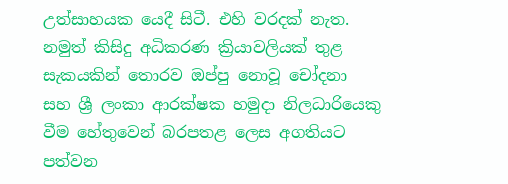උත්සාහයක යෙදී සිටී. එහි වරදක් නැත. නමුත් කිසිදු අධිකරණ ක්‍රියාවලියක් තුළ සැකයකින් තොරව ඔප්පු නොවූ චෝදනා සහ ශ්‍රී ලංකා ආරක්ෂක හමුදා නිලධාරියෙකු වීම හේතුවෙන් බරපතළ ලෙස අගතියට පත්වන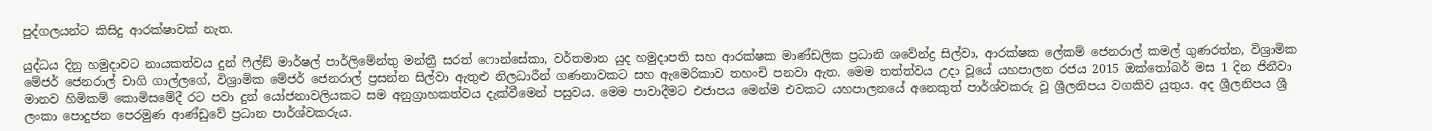පුද්ගලයන්ට කිසිදු ආරක්ෂාවක් නැත.

යුද්ධය දිනු හමුදාවට නායකත්වය දුන් ෆීල්ඞ් මාර්ෂල් පාර්ලිමේන්තු මන්ත්‍රී සරත් ෆොන්සේකා, වර්තමාන යුද හමුදාපති සහ ආරක්ෂක මාණ්ඩලික ප්‍රධානි ශවේන්ද්‍ර සිල්වා, ආරක්ෂක ලේකම් ජෙනරාල් කමල් ගුණරත්න, විශ්‍රාමික මේජර් ජෙනරාල් චාගි ගාල්ලගේ, විශ්‍රාමික මේජර් ජෙනරාල් ප්‍රසන්න සිල්වා ඇතුළු නිලධාරීන් ගණනාවකට සහ ඇමෙරිකාව තහංචි පනවා ඇත. මෙම තත්ත්වය උදා වූයේ යහපාලන රජය 2015 ඔක්තෝබර් මස 1 දින ජිනීවා මානව හිමිකම් කොමිසමේදී රට පවා දුන් යෝජනාවලියකට සම අනුග්‍රාහකත්වය දැක්වීමෙන් පසුවය. මෙම පාවාදීමට එජාපය මෙන්ම එවකට යහපාලනයේ අනෙකුත් පාර්ශ්වකරු වූ ශ්‍රීලනිපය වගකිව යුතුය. අද ශ්‍රීලනිපය ශ්‍රී ලංකා පොදුජන පෙරමුණ ආණ්ඩුවේ ප්‍රධාන පාර්ශ්වකරුය.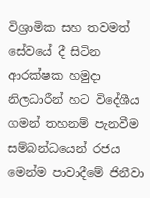විශ්‍රාමික සහ තවමත් සේවයේ දී සිටින ආරක්ෂක හමුදා නිලධාරීන් හට විදේශීය ගමන් තහනම් පැනවීම සම්බන්ධයෙන් රජය මෙන්ම පාවාදීමේ ජිනීවා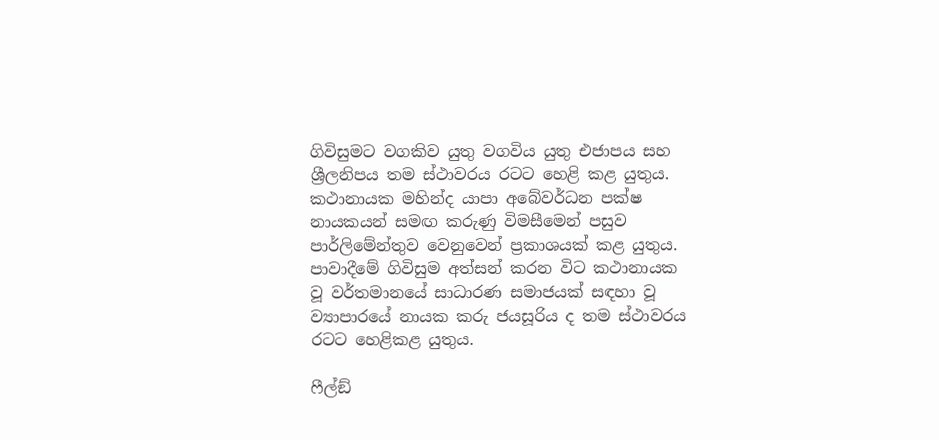ගිවිසුමට වගකිව යුතු වගවිය යුතු එජාපය සහ ශ්‍රීලනිපය තම ස්ථාවරය රටට හෙළි කළ යුතුය. කථානායක මහින්ද යාපා අබේවර්ධන පක්ෂ නායකයන් සමඟ කරුණු විමසීමෙන් පසුව පාර්ලිමේන්තුව වෙනුවෙන් ප්‍රකාශයක් කළ යුතුය. පාවාදීමේ ගිවිසුම අත්සන් කරන විට කථානායක වූ වර්තමානයේ සාධාරණ සමාජයක් සඳහා වූ ව්‍යාපාරයේ නායක කරු ජයසූරිය ද තම ස්ථාවරය රටට හෙළිකළ යුතුය.

ෆීල්ඞ්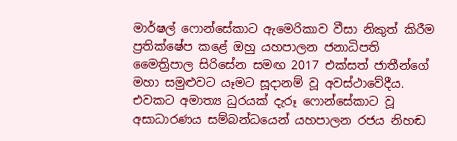මාර්ෂල් ෆොන්සේකාට ඇමෙරිකාව වීසා නිකුත් කිරීම ප්‍රතික්ෂේප කළේ ඔහු යහපාලන ජනාධිපති මෛත්‍රිපාල සිරිසේන සමඟ 2017 එක්සත් ජාතීන්ගේ මහා සමුළුවට යෑමට සූදානම් වූ අවස්ථාවේදීය. එවකට අමාත්‍ය ධුරයක් දැරූ ෆොන්සේකාට වූ අසාධාරණය සම්බන්ධයෙන් යහපාලන රජය නිහඬ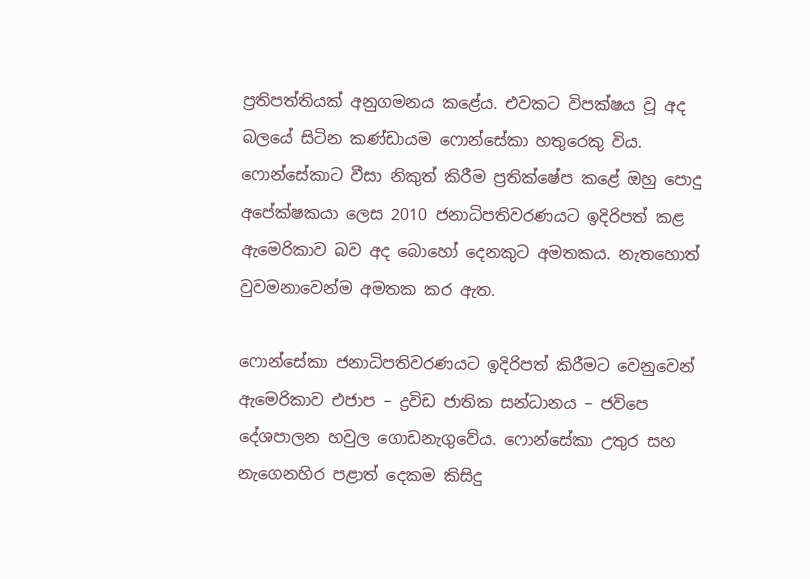ප්‍රතිපත්තියක් අනුගමනය කළේය. එවකට විපක්ෂය වූ අද බලයේ සිටින කණ්ඩායම ෆොන්සේකා හතුරෙකු විය. ෆොන්සේකාට වීසා නිකුත් කිරීම ප්‍රතික්ෂේප කළේ ඔහු පොදු අපේක්ෂකයා ලෙස 2010 ජනාධිපතිවරණයට ඉදිරිපත් කළ ඇමෙරිකාව බව අද බොහෝ දෙනකුට අමතකය. නැතහොත් වුවමනාවෙන්ම අමතක කර ඇත.

ෆොන්සේකා ජනාධිපතිවරණයට ඉදිරිපත් කිරීමට වෙනුවෙන් ඇමෙරිකාව එජාප – ද්‍රවිඩ ජාතික සන්ධානය – ජවිපෙ දේශපාලන හවුල ගොඩනැගුවේය. ෆොන්සේකා උතුර සහ නැගෙනහිර පළාත් දෙකම කිසිදු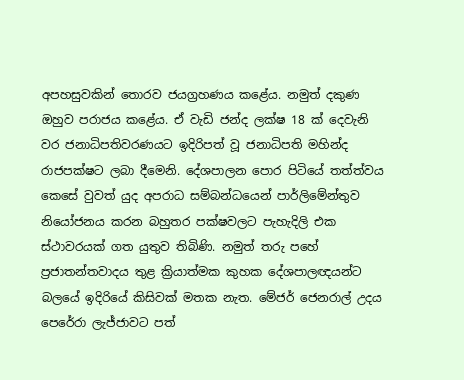අපහසුවකින් තොරව ජයග්‍රහණය කළේය. නමුත් දකුණ ඔහුව පරාජය කළේය. ඒ වැඩි ජන්ද ලක්ෂ 18 ක් දෙවැනි වර ජනාධිපතිවරණයට ඉදිරිපත් වූ ජනාධිපති මහින්ද රාජපක්ෂට ලබා දීමෙනි. දේශපාලන පොර පිටියේ තත්ත්වය කෙසේ වුවත් යුද අපරාධ සම්බන්ධයෙන් පාර්ලිමේන්තුව නියෝජනය කරන බහුතර පක්ෂවලට පැහැදිලි එක ස්ථාවරයක් ගත යුතුව තිබිණි. නමුත් තරු පහේ ප්‍රජාතන්තවාදය තුළ ක්‍රියාත්මක කුහක දේශපාලඥයන්ට බලයේ ඉදිරියේ කිසිවක් මතක නැත. මේජර් ජෙනරාල් උදය පෙරේරා ලැජ්ජාවට පත්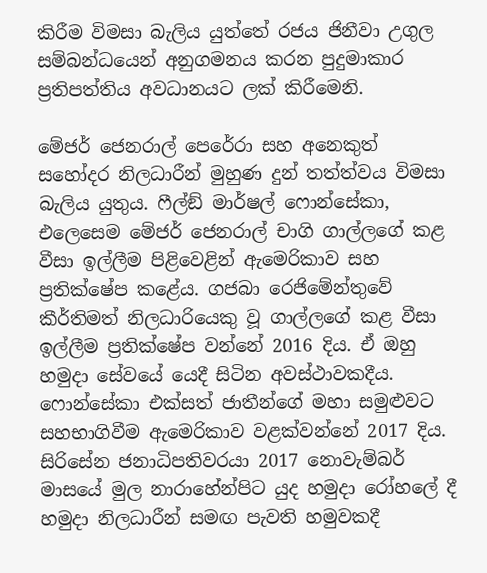කිරීම විමසා බැලිය යුත්තේ රජය ජිනීවා උගුල සම්බන්ධයෙන් අනුගමනය කරන පුදුමාකාර ප්‍රතිපත්තිය අවධානයට ලක් කිරීමෙනි.

මේජර් ජෙනරාල් පෙරේරා සහ අනෙකුත් සහෝදර නිලධාරීන් මුහුණ දුන් තත්ත්වය විමසා බැලිය යුතුය. ෆීල්ඞ් මාර්ෂල් ෆොන්සේකා, එලෙසෙම මේජර් ජෙනරාල් චාගි ගාල්ලගේ කළ වීසා ඉල්ලීම පිළිවෙළින් ඇමෙරිකාව සහ ප්‍රතික්ෂේප කළේය. ගජබා රෙජිමේන්තුවේ කීර්තිමත් නිලධාරියෙකු වූ ගාල්ලගේ කළ වීසා ඉල්ලීම ප්‍රතික්ෂේප වන්නේ 2016 දිය. ඒ ඔහු හමුදා සේවයේ යෙදී සිටින අවස්ථාවකදීය. ෆොන්සේකා එක්සත් ජාතීන්ගේ මහා සමුළුවට සහභාගිවීම ඇමෙරිකාව වළක්වන්නේ 2017 දිය. සිරිසේන ජනාධිපතිවරයා 2017 නොවැම්බර් මාසයේ මුල නාරාහේන්පිට යුද හමුදා රෝහලේ දී හමුදා නිලධාරීන් සමඟ පැවති හමුවකදී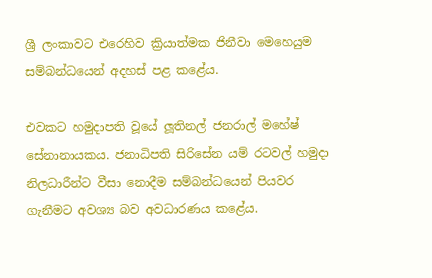ශ්‍රී ලංකාවට එරෙහිව ක්‍රියාත්මක ජිනීවා මෙහෙයුම සම්බන්ධයෙන් අදහස් පළ කළේය.

එවකට හමුදාපති වූයේ ලූතිනල් ජනරාල් මහේෂ් සේනානායකය. ජනාධිපති සිරිසේන යම් රටවල් හමුදා නිලධාරීන්ට වීසා නොදීම සම්බන්ධයෙන් පියවර ගැනීමට අවශ්‍ය බව අවධාරණය කළේය.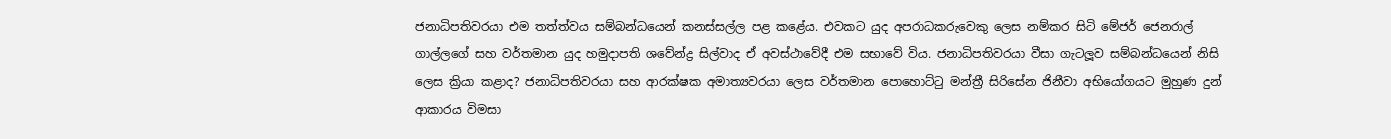ජනාධිපතිවරයා එම තත්ත්වය සම්බන්ධයෙන් කනස්සල්ල පළ කළේය. එවකට යුද අපරාධකරුවෙකු ලෙස නම්කර සිටි මේජර් ජෙනරාල් ගාල්ලගේ සහ වර්තමාන යුද හමුදාපති ශවේන්ද්‍ර සිල්වාද ඒ අවස්ථාවේදී එම සභාවේ විය. ජනාධිපතිවරයා වීසා ගැටලූව සම්බන්ධයෙන් නිසි ලෙස ක්‍රියා කළාද? ජනාධිපතිවරයා සහ ආරක්ෂක අමාත්‍යවරයා ලෙස වර්තමාන පොහොට්ටු මන්ත්‍රී සිරිසේන ජිනීවා අභියෝගයට මුහුණ දුන් ආකාරය විමසා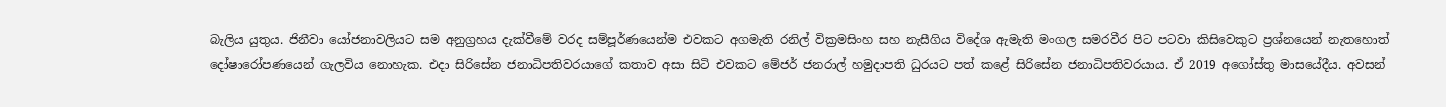බැලිය යුතුය. ජිනීවා යෝජනාවලියට සම අනුග්‍රහය දැක්වීමේ වරද සම්පූර්ණයෙන්ම එවකට අගමැති රනිල් වික්‍රමසිංහ සහ නැසීගිය විදේශ ඇමැති මංගල සමරවීර පිට පටවා කිසිවෙකුට ප්‍රශ්නයෙන් නැතහොත් දෝෂාරෝපණයෙන් ගැලවිය නොහැක. එදා සිරිසේන ජනාධිපතිවරයාගේ කතාව අසා සිටි එවකට මේජර් ජනරාල් හමුදාපති ධුරයට පත් කළේ සිරිසේන ජනාධිපතිවරයාය. ඒ 2019 අගෝස්තු මාසයේදීය. අවසන්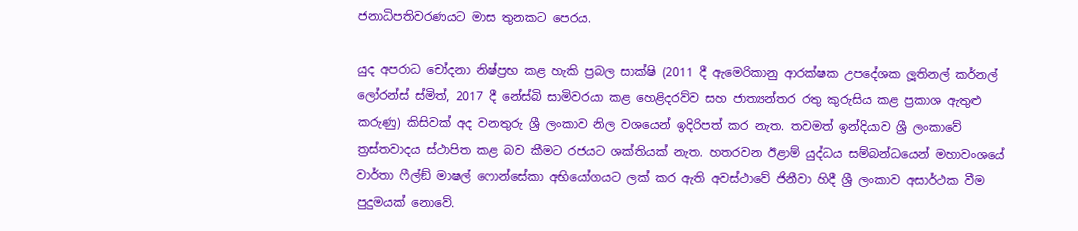ජනාධිපතිවරණයට මාස තුනකට පෙරය.

යුද අපරාධ චෝදනා නිෂ්ප්‍රභ කළ හැකි ප්‍රබල සාක්ෂි (2011 දී ඇමෙරිකානු ආරක්ෂක උපදේශක ලූතිනල් කර්නල් ලෝරන්ස් ස්මිත්, 2017 දී නේස්බි සාමිවරයා කළ හෙළිදරව්ව සහ ජාත්‍යන්තර රතු කුරුසිය කළ ප්‍රකාශ ඇතුළු කරුණු) කිසිවක් අද වනතුරු ශ්‍රී ලංකාව නිල වශයෙන් ඉදිරිපත් කර නැත. තවමත් ඉන්දියාව ශ්‍රී ලංකාවේ ත්‍රස්තවාදය ස්ථාපිත කළ බව කීමට රජයට ශක්තියක් නැත. හතරවන ඊළාම් යුද්ධය සම්බන්ධයෙන් මහාවංශයේ වාර්තා ෆීල්ඞ් මාෂල් ෆොන්සේකා අභියෝගයට ලක් කර ඇති අවස්ථාවේ ජිනීවා හිදී ශ්‍රී ලංකාව අසාර්ථක වීම පුදුමයක් නොවේ.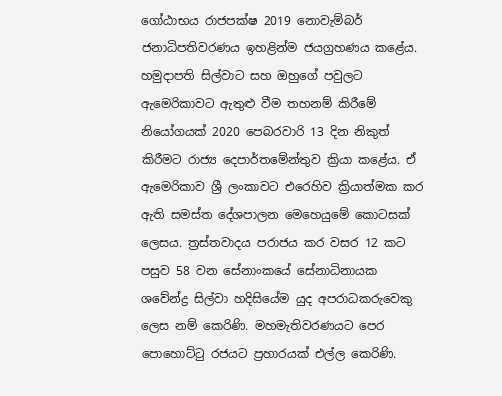ගෝඨාභය රාජපක්ෂ 2019 නොවැම්බර් ජනාධිපතිවරණය ඉහළින්ම ජයග්‍රහණය කළේය. හමුදාපති සිල්වාට සහ ඔහුගේ පවුලට ඇමෙරිකාවට ඇතුළු වීම තහනම් කිරීමේ නියෝගයක් 2020 පෙබරවාරි 13 දින නිකුත් කිරීමට රාජ්‍ය දෙපාර්තමේන්තුව ක්‍රියා කළේය. ඒ ඇමෙරිකාව ශ්‍රී ලංකාවට එරෙහිව ක්‍රියාත්මක කර ඇති සමස්ත දේශපාලන මෙහෙයුමේ කොටසක් ලෙසය. ත්‍රස්තවාදය පරාජය කර වසර 12 කට පසුව 58 වන සේනාංකයේ සේනාධිනායක ශවේන්ද්‍ර සිල්වා හදිසියේම යුද අපරාධකරුවෙකු ලෙස නම් කෙරිණි. මහමැතිවරණයට පෙර පොහොට්ටු රජයට ප්‍රහාරයක් එල්ල කෙරිණි.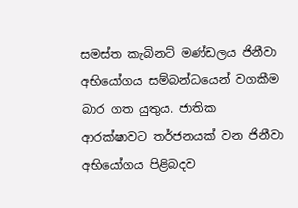සමස්ත කැබිනට් මණ්ඩලය ජිනීවා අභියෝගය සම්බන්ධයෙන් වගකීම බාර ගත යුතුය. ජාතික ආරක්ෂාවට තර්ජනයක් වන ජිනීවා අභියෝගය පිළිබදව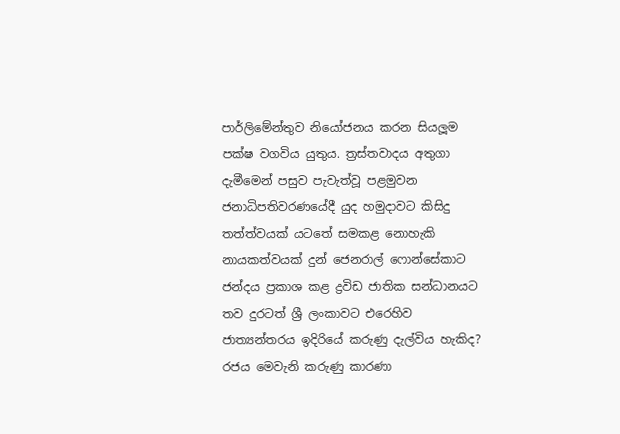පාර්ලිමේන්තුව නියෝජනය කරන සියලූම පක්ෂ වගවිය යුතුය. ත්‍රස්තවාදය අතුගා දැමීමෙන් පසුව පැවැත්වූ පළමුවන ජනාධිපතිවරණයේදී යුද හමුදාවට කිසිදු තත්ත්වයක් යටතේ සමකළ නොහැකි නායකත්වයක් දුන් ජෙනරාල් ෆොන්සේකාට ජන්දය ප්‍රකාශ කළ ද්‍රවිඩ ජාතික සන්ධානයට තව දුරටත් ශ්‍රී ලංකාවට එරෙහිව ජාත්‍යන්තරය ඉදිරියේ කරුණු දැල්විය හැකිද? රජය මෙවැනි කරුණු කාරණා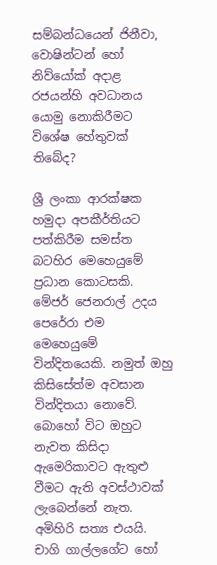සම්බන්ධයෙන් ජිනීවා, වොෂින්ටන් හෝ නිව්යෝක් අදාළ රජයන්හි අවධානය යොමු නොකිරීමට විශේෂ හේතුවක් තිබේද?

ශ්‍රී ලංකා ආරක්ෂක හමුදා අපකීර්තියට පත්කිරීම සමස්ත බටහිර මෙහෙයුමේ ප්‍රධාන කොටසකි. මේජර් ජෙනරාල් උදය පෙරේරා එම මෙහෙයුමේ වින්දිතයෙකි. නමුත් ඔහු කිසිසේත්ම අවසාන වින්දිතයා නොවේ. බොහෝ විට ඔහුට නැවත කිසිදා ඇමෙරිකාවට ඇතුළු වීමට ඇති අවස්ථාවක් ලැබෙන්නේ නැත. අමිහිරි සත්‍ය එයයි. චාගි ගාල්ලගේට හෝ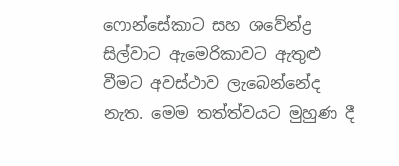ෆොන්සේකාට සහ ශවේන්ද්‍ර සිල්වාට ඇමෙරිකාවට ඇතුළු වීමට අවස්ථාව ලැබෙන්නේද නැත. මෙම තත්ත්වයට මුහුණ දී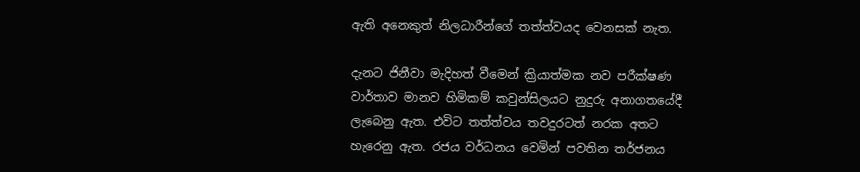ඇති අනෙකුත් නිලධාරීන්ගේ තත්ත්වයද වෙනසක් නැත.

දැනට ජිනීවා මැදිහත් වීමෙන් ක්‍රියාත්මක නව පරීක්ෂණ වාර්තාව මානව හිමිකම් කවුන්සිලයට නුදුරු අනාගතයේදී ලැබෙනු ඇත. එවිට තත්ත්වය තවදුරටත් නරක අතට හැරෙනු ඇත. රජය වර්ධනය වෙමින් පවතින තර්ජනය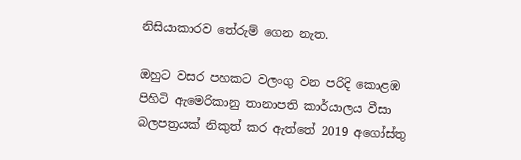නිසියාකාරව තේරුම් ගෙන නැත.

ඔහුට වසර පහකට වලංගු වන පරිදි කොළඹ පිහිටි ඇමෙරිකානු තානාපති කාර්යාලය වීසා බලපත්‍රයක් නිකුත් කර ඇත්තේ 2019 අගෝස්තු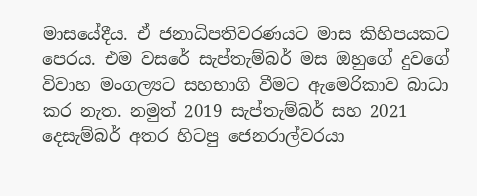මාසයේදීය. ඒ ජනාධිපතිවරණයට මාස කිහිපයකට පෙරය. එම වසරේ සැප්තැම්බර් මස ඔහුගේ දුවගේ විවාහ මංගල්‍යට සහභාගි වීමට ඇමෙරිකාව බාධා කර නැත. නමුත් 2019 සැප්තැම්බර් සහ 2021 දෙසැම්බර් අතර හිටපු ජෙනරාල්වරයා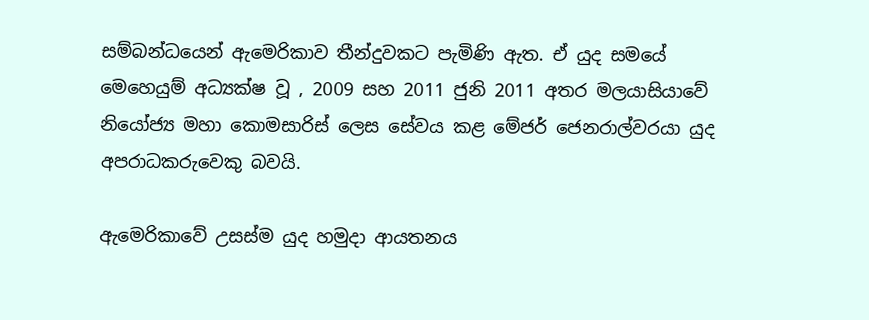සම්බන්ධයෙන් ඇමෙරිකාව තීන්දුවකට පැමිණි ඇත. ඒ යුද සමයේ මෙහෙයුම් අධ්‍යක්ෂ වූ , 2009 සහ 2011 ජුනි 2011 අතර මලයාසියාවේ නියෝජ්‍ය මහා කොමසාරිස් ලෙස සේවය කළ මේජර් ජෙනරාල්වරයා යුද අපරාධකරුවෙකු බවයි.

ඇමෙරිකාවේ උසස්ම යුද හමුදා ආයතනය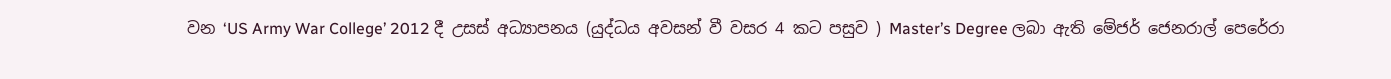වන ‘US Army War College’ 2012 දී උසස් අධ්‍යාපනය (යුද්ධය අවසන් වී වසර 4 කට පසුව ) Master’s Degree ලබා ඇති මේජර් ජෙනරාල් පෙරේරා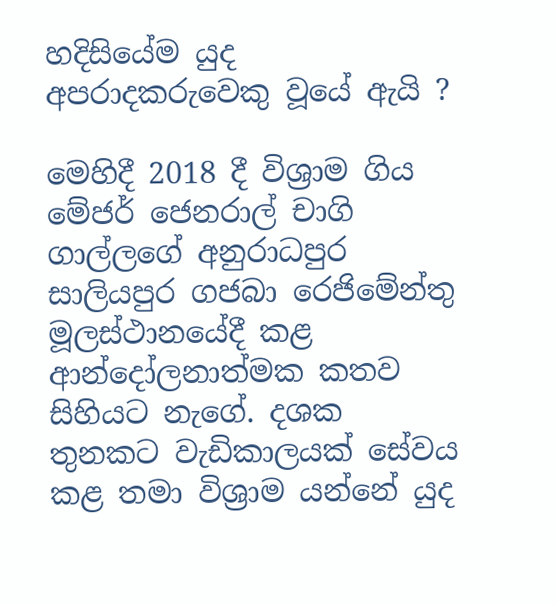හදිසියේම යුද අපරාදකරුවෙකු වූයේ ඇයි ?

මෙහිදී 2018 දී විශ්‍රාම ගිය මේජර් ජෙනරාල් චාගි ගාල්ලගේ අනුරාධපුර සාලියපුර ගජබා රෙජිමේන්තු මූලස්ථානයේදී කළ ආන්දෝලනාත්මක කතව සිහියට නැගේ. දශක තුනකට වැඩිකාලයක් සේවය කළ තමා විශ්‍රාම යන්නේ යුද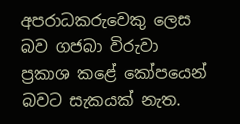අපරාධකරුවෙකු ලෙස බව ගජබා විරුවා ප්‍රකාශ කළේ කෝපයෙන් බවට සැකයක් නැත.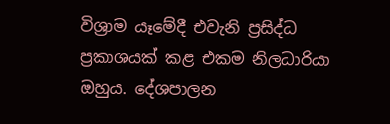විශ්‍රාම යෑමේදී එවැනි ප්‍රසිද්ධ ප්‍රකාශයක් කළ එකම නිලධාරියා ඔහුය. දේශපාලන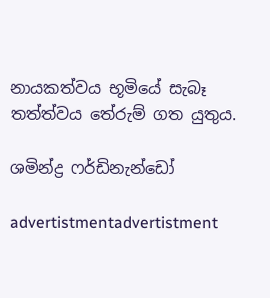නායකත්වය භූමියේ සැබෑ තත්ත්වය තේරුම් ගත යුතුය.

ශමින්ද්‍ර ෆර්ඩිනැන්ඩෝ

advertistmentadvertistment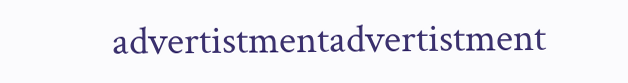advertistmentadvertistment